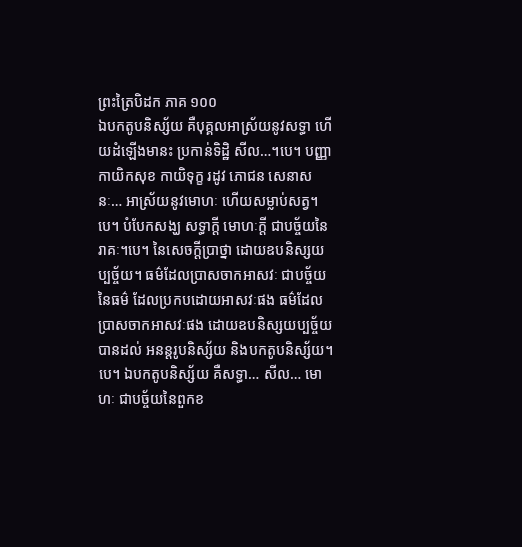ព្រះត្រៃបិដក ភាគ ១០០
ឯបកតូបនិស្ស័យ គឺបុគ្គលអាស្រ័យនូវសទ្ធា ហើយដំឡើងមានះ ប្រកាន់ទិដ្ឋិ សីល…។បេ។ បញ្ញា កាយិកសុខ កាយិទុក្ខ រដូវ ភោជន សេនាសនៈ… អាស្រ័យនូវមោហៈ ហើយសម្លាប់សត្វ។បេ។ បំបែកសង្ឃ សទ្ធាក្តី មោហៈក្តី ជាបច្ច័យនៃរាគៈ។បេ។ នៃសេចក្តីប្រាថ្នា ដោយឧបនិស្សយប្បច្ច័យ។ ធម៌ដែលប្រាសចាកអាសវៈ ជាបច្ច័យនៃធម៌ ដែលប្រកបដោយអាសវៈផង ធម៌ដែលប្រាសចាកអាសវៈផង ដោយឧបនិស្សយប្បច្ច័យ បានដល់ អនន្តរូបនិស្ស័យ និងបកតូបនិស្ស័យ។បេ។ ឯបកតូបនិស្ស័យ គឺសទ្ធា… សីល… មោហៈ ជាបច្ច័យនៃពួកខ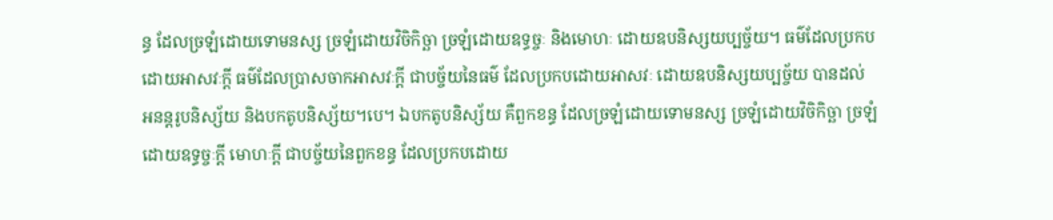ន្ធ ដែលច្រឡំដោយទោមនស្ស ច្រឡំដោយវិចិកិច្ឆា ច្រឡំដោយឧទ្ធច្ចៈ និងមោហៈ ដោយឧបនិស្សយប្បច្ច័យ។ ធម៌ដែលប្រកបដោយអាសវៈក្តី ធម៌ដែលប្រាសចាកអាសវៈក្តី ជាបច្ច័យនៃធម៌ ដែលប្រកបដោយអាសវៈ ដោយឧបនិស្សយប្បច្ច័យ បានដល់ អនន្តរូបនិស្ស័យ និងបកតូបនិស្ស័យ។បេ។ ឯបកតូបនិស្ស័យ គឺពួកខន្ធ ដែលច្រឡំដោយទោមនស្ស ច្រឡំដោយវិចិកិច្ឆា ច្រឡំដោយឧទ្ធច្ចៈក្តី មោហៈក្តី ជាបច្ច័យនៃពួកខន្ធ ដែលប្រកបដោយ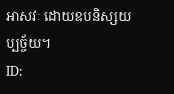អាសវៈ ដោយឧបនិស្សយប្បច្ច័យ។
ID: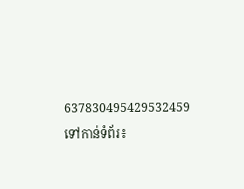637830495429532459
ទៅកាន់ទំព័រ៖